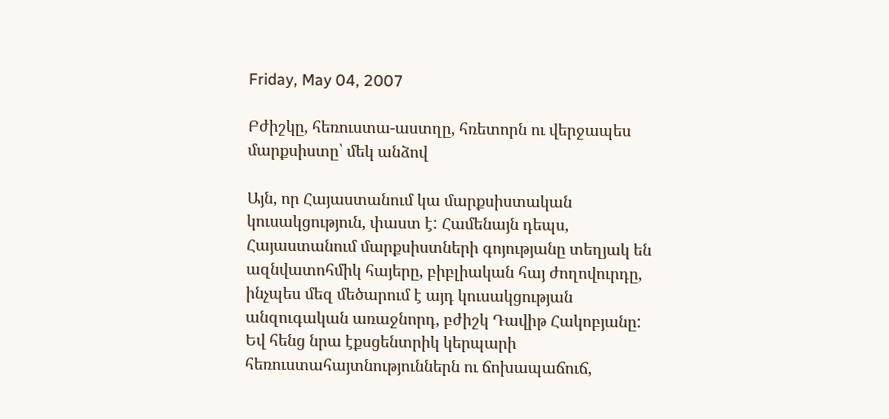Friday, May 04, 2007

Բժիշկը, հեռուստա-աստղը, հռետորն ու վերջապես մարքսիստը՝ մեկ անձով

Այն, որ Հայաստանում կա մարքսիստական կուսակցություն, փաստ է: Համենայն դեպս, Հայաստանում մարքսիստների գոյությանը տեղյակ են ազնվատոհմիկ հայերը, բիբլիական հայ ժողովուրդը, ինչպես մեզ մեծարում է այդ կուսակցության անզուգական առաջնորդ, բժիշկ Դավիթ Հակոբյանը: Եվ հենց նրա էքսցենտրիկ կերպարի հեռուստահայտնություններն ու ճոխապաճուճ,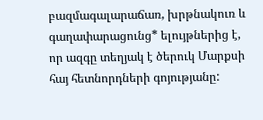բազմագալարաճառ, խրթնակուռ և գաղափարացունց* ելույթներից է, որ ազգը տեղյակ է ծերուկ Մարքսի հայ հետնորդների գոյությանը: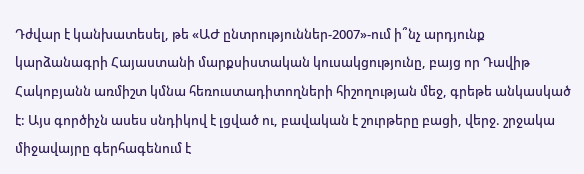Դժվար է կանխատեսել, թե «ԱԺ ընտրություններ-2007»-ում ի՞նչ արդյունք կարձանագրի Հայաստանի մարքսիստական կուսակցությունը, բայց որ Դավիթ Հակոբյանն առմիշտ կմնա հեռուստադիտողների հիշողության մեջ, գրեթե անկասկած է: Այս գործիչն ասես սնդիկով է լցված ու, բավական է շուրթերը բացի, վերջ. շրջակա միջավայրը գերհագենում է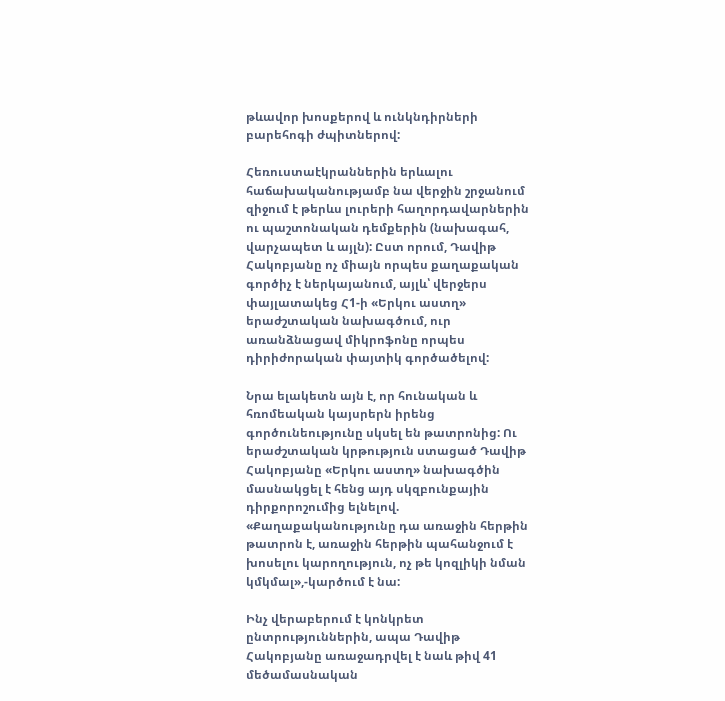թևավոր խոսքերով և ունկնդիրների բարեհոգի ժպիտներով:

Հեռուստաէկրաններին երևալու հաճախականությամբ նա վերջին շրջանում զիջում է թերևս լուրերի հաղորդավարներին ու պաշտոնական դեմքերին (նախագահ, վարչապետ և այլն): Ըստ որում, Դավիթ Հակոբյանը ոչ միայն որպես քաղաքական գործիչ է ներկայանում, այլև՝ վերջերս փայլատակեց Հ1-ի «Երկու աստղ» երաժշտական նախագծում, ուր առանձնացավ միկրոֆոնը որպես դիրիժորական փայտիկ գործածելով:

Նրա ելակետն այն է, որ հունական և հռոմեական կայսրերն իրենց գործունեությունը սկսել են թատրոնից: Ու երաժշտական կրթություն ստացած Դավիթ Հակոբյանը «Երկու աստղ» նախագծին մասնակցել է հենց այդ սկզբունքային դիրքորոշումից ելնելով. «Քաղաքականությունը դա առաջին հերթին թատրոն է, առաջին հերթին պահանջում է խոսելու կարողություն, ոչ թե կոզլիկի նման կմկմալ»,-կարծում է նա:

Ինչ վերաբերում է կոնկրետ ընտրություններին, ապա Դավիթ Հակոբյանը առաջադրվել է նաև թիվ 41 մեծամասնական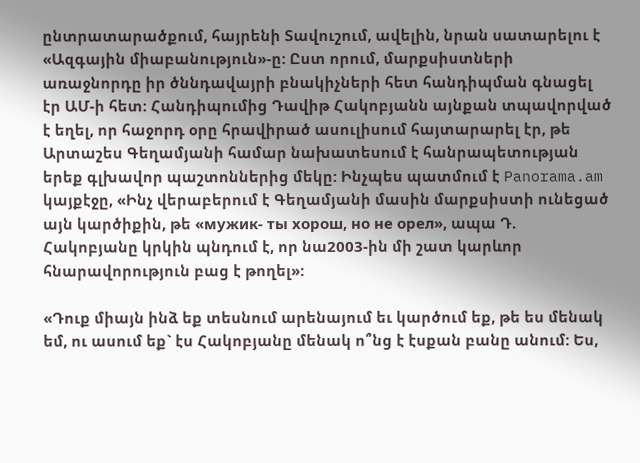ընտրատարածքում, հայրենի Տավուշում, ավելին, նրան սատարելու է «Ազգային միաբանություն»-ը: Ըստ որում, մարքսիստների առաջնորդը իր ծննդավայրի բնակիչների հետ հանդիպման գնացել էր ԱՄ-ի հետ: Հանդիպումից Դավիթ Հակոբյանն այնքան տպավորված է եղել, որ հաջորդ օրը հրավիրած ասուլիսում հայտարարել էր, թե Արտաշես Գեղամյանի համար նախատեսում է հանրապետության երեք գլխավոր պաշտոններից մեկը: Ինչպես պատմում է Panorama.am կայքէջը, «Ինչ վերաբերում է Գեղամյանի մասին մարքսիստի ունեցած այն կարծիքին, թե «мужик- ты хорош, но не орел», ապա Դ. Հակոբյանը կրկին պնդում է, որ նա2003-ին մի շատ կարևոր հնարավորություն բաց է թողել»:

«Դուք միայն ինձ եք տեսնում արենայում եւ կարծում եք, թե ես մենակ եմ, ու ասում եք` էս Հակոբյանը մենակ ո՞նց է էսքան բանը անում: Ես,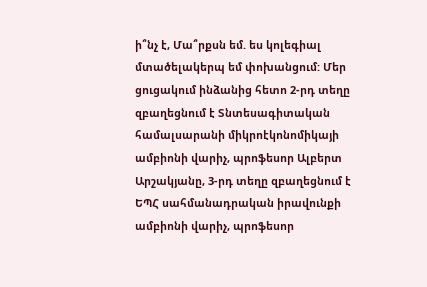ի՞նչ է, Մա՞րքսն եմ. ես կոլեգիալ մտածելակերպ եմ փոխանցում: Մեր ցուցակում ինձանից հետո 2-րդ տեղը զբաղեցնում է Տնտեսագիտական համալսարանի միկրոէկոնոմիկայի ամբիոնի վարիչ, պրոֆեսոր Ալբերտ Արշակյանը, 3-րդ տեղը զբաղեցնում է ԵՊՀ սահմանադրական իրավունքի ամբիոնի վարիչ, պրոֆեսոր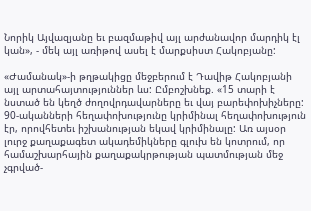Նորիկ Այվազյանը եւ բազմաթիվ այլ արժանավոր մարդիկ էլ կան», - մեկ այլ առիթով ասել է մարքսիստ Հակոբյանը:

«Ժամանակ»-ի թղթակիցը մեջբերում է Դավիթ Հակոբյանի այլ արտահայտություններ ևս: Ըմբոշխնեք. «15 տարի է նստած են կեղծ ժողովրդավարները եւ վայ բարեփոխիչները: 90-ականների հեղափոխությունը կրիմինալ հեղափոխություն էր, որովհետեւ իշխանության եկավ կրիմինալը: Առ այսօր լուրջ քաղաքագետ ակադեմիկները գլուխ են կոտրում, որ համաշխարհային քաղաքակրթության պատմության մեջ չգրված-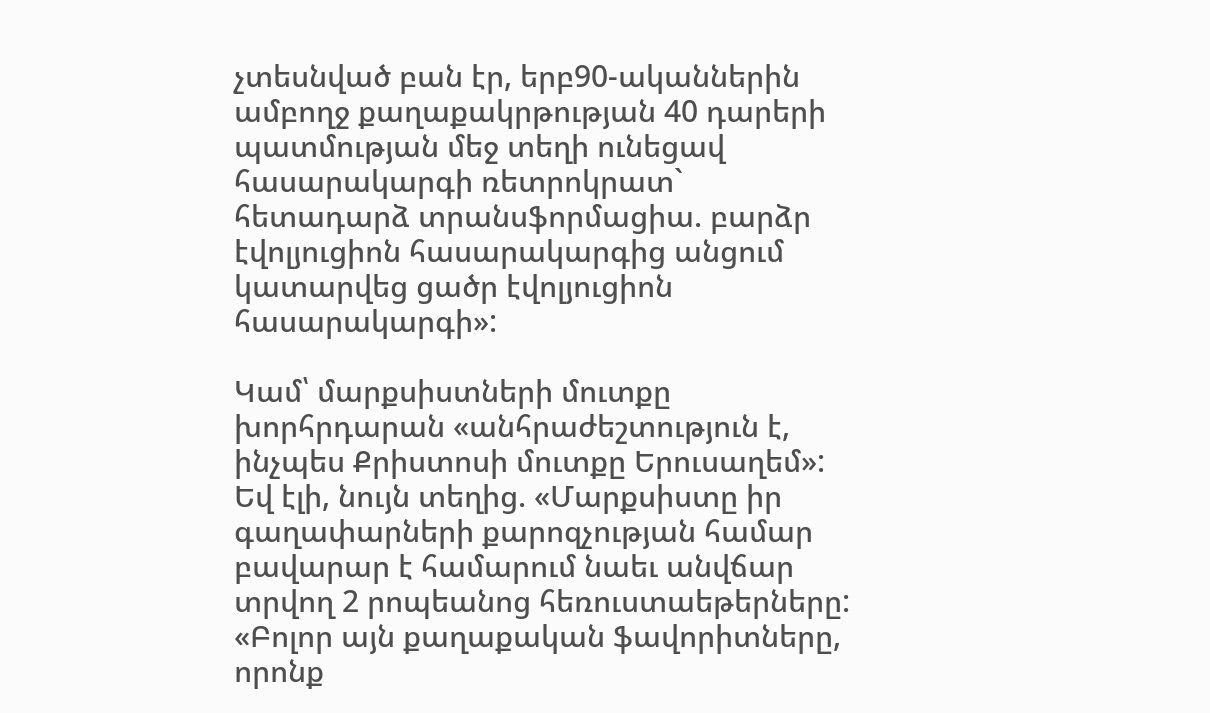չտեսնված բան էր, երբ90-ականներին ամբողջ քաղաքակրթության 40 դարերի պատմության մեջ տեղի ունեցավ հասարակարգի ռետրոկրատ` հետադարձ տրանսֆորմացիա. բարձր էվոլյուցիոն հասարակարգից անցում կատարվեց ցածր էվոլյուցիոն հասարակարգի»:

Կամ՝ մարքսիստների մուտքը խորհրդարան «անհրաժեշտություն է, ինչպես Քրիստոսի մուտքը Երուսաղեմ»: Եվ էլի, նույն տեղից. «Մարքսիստը իր գաղափարների քարոզչության համար բավարար է համարում նաեւ անվճար տրվող 2 րոպեանոց հեռուստաեթերները: «Բոլոր այն քաղաքական ֆավորիտները, որոնք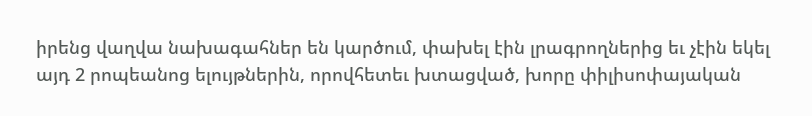իրենց վաղվա նախագահներ են կարծում, փախել էին լրագրողներից եւ չէին եկել այդ 2 րոպեանոց ելույթներին, որովհետեւ խտացված, խորը փիլիսոփայական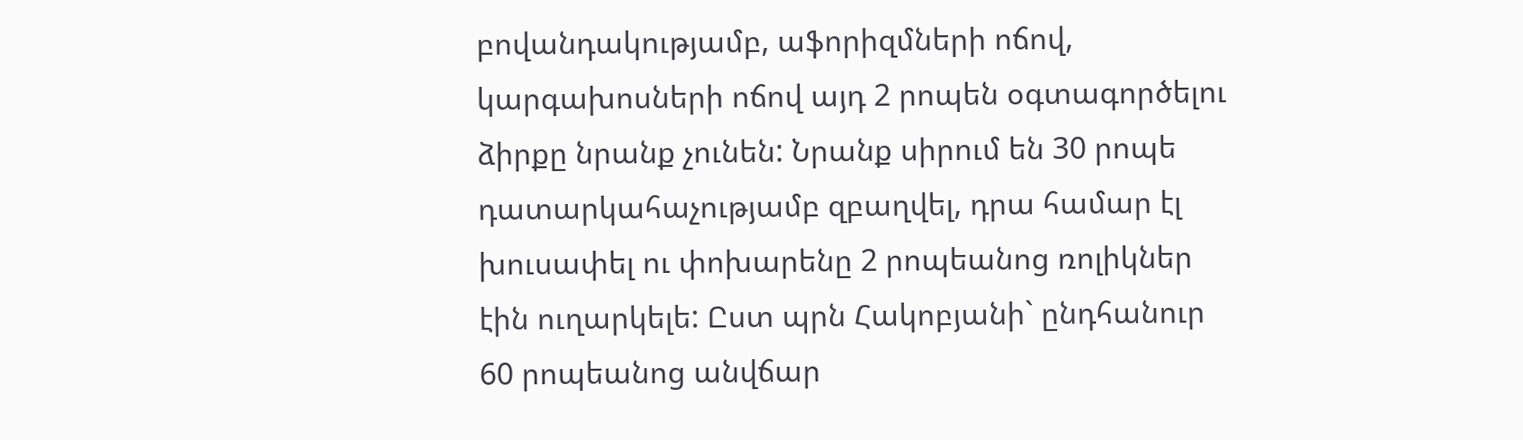բովանդակությամբ, աֆորիզմների ոճով, կարգախոսների ոճով այդ 2 րոպեն օգտագործելու ձիրքը նրանք չունեն: Նրանք սիրում են 30 րոպե դատարկահաչությամբ զբաղվել, դրա համար էլ խուսափել ու փոխարենը 2 րոպեանոց ռոլիկներ էին ուղարկելե: Ըստ պրն Հակոբյանի` ընդհանուր 60 րոպեանոց անվճար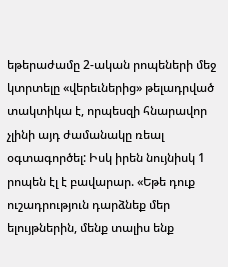եթերաժամը 2-ական րոպեների մեջ կտրտելը «վերեւներից» թելադրված տակտիկա է, որպեսզի հնարավոր չլինի այդ ժամանակը ռեալ օգտագործել: Իսկ իրեն նույնիսկ 1 րոպեն էլ է բավարար. «Եթե դուք ուշադրություն դարձնեք մեր ելույթներին, մենք տալիս ենք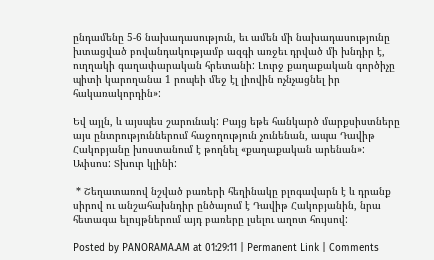ընդամենը 5-6 նախադասություն, եւ ամեն մի նախադասությունը խտացված բովանդակությամբ ազգի առջեւ դրված մի խնդիր է, ուղղակի գաղափարական հրետանի: Լուրջ քաղաքական գործիչը պիտի կարողանա 1 րոպեի մեջ էլ լիովին ոչնչացնել իր հակառակորդին»:

Եվ այլն, և այսպես շարունակ: Բայց եթե հանկարծ մարքսիստները այս ընտրություններում հաջողություն չունենան, ապա Դավիթ Հակոբյանը խոստանում է թողնել «քաղաքական արենան»: Ափսոս: Տխուր կլինի:

 * Շեղատառով նշված բառերի հեղինակը բլոգավարն է և դրանք սիրով ու անշահախնդիր ընծայում է Դավիթ Հակոբյանին, նրա հետագա ելույթներում այդ բառերը լսելու աղոտ հույսով:

Posted by PANORAMA.AM at 01:29:11 | Permanent Link | Comments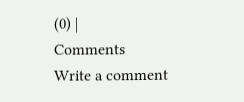(0) |
Comments
Write a comment